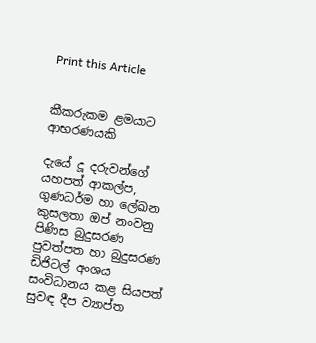Print this Article


කීකරුකම ළමයාට ආභරණයකි

දැයේ දූ දරුවන්ගේ යහපත් ආකල්ප, ගුණධර්ම හා ලේඛන කුසලතා ඔප් නංවනු පිණිස බුදුසරණ පුවත්පත හා බුදුසරණ ඩිජිටල් අංශය සංවිධානය කළ සියපත් සුවඳ දීප ව්‍යාප්ත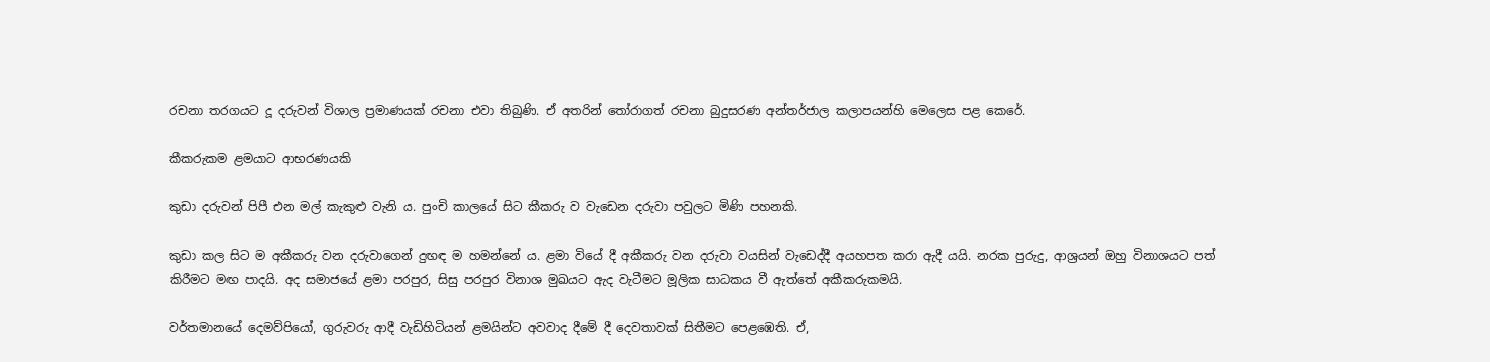රචනා තරගයට දූ දරුවන් විශාල ප්‍රමාණයක් රචනා එවා තිබුණි. ඒ අතරින් තෝරාගත් රචනා බුදුසරණ අන්තර්ජාල කලාපයන්හි මෙලෙස පළ කෙරේ.

කීකරුකම ළමයාට ආභරණයකි

කුඩා දරුවන් පිපී එන මල් කැකුළු වැනි ය. පුංචි කාලයේ සිට කීකරු ව වැඩෙන දරුවා පවුලට මිණි පහනකි.

කුඩා කල සිට ම අකීකරු වන දරුවාගෙන් දුඟඳ ම හමන්නේ ය. ළමා වියේ දී අකීකරු වන දරුවා වයසින් වැඩෙද්දී අයහපත කරා ඇදී යයි. නරක පුරුදු, ආශ්‍රයන් ඔහු විනාශයට පත් කිරීමට මඟ පාදයි. අද සමාජයේ ළමා පරපුර, සිසු පරපුර විනාශ මුඛයට ඇද වැටීමට මූලික සාධකය වී ඇත්තේ අකීකරුකමයි.

වර්තමානයේ දෙමව්පියෝ, ගුරුවරු ආදී වැඩිහිටියන් ළමයින්ට අවවාද දීමේ දී දෙවතාවක් සිතීමට පෙළඹෙති. ඒ,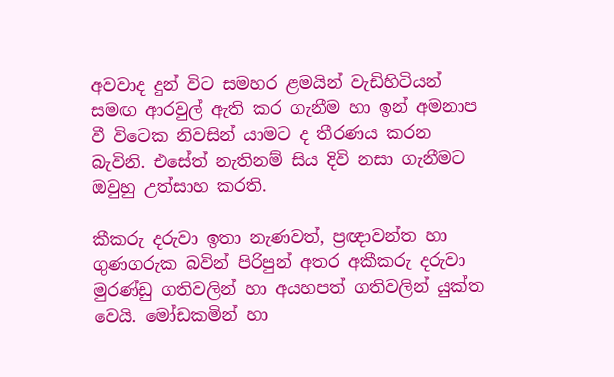අවවාද දුන් විට සමහර ළමයින් වැඩිහිටියන් සමඟ ආරවුල් ඇති කර ගැනීම හා ඉන් අමනාප වී විටෙක නිවසින් යාමට ද තීරණය කරන බැවිනි. එසේත් නැතිනම් සිය දිවි නසා ගැනීමට ඔවුහු උත්සාහ කරති.

කීකරු දරුවා ඉතා නැණවත්, ප්‍රඥාවන්ත හා ගුණගරුක බවින් පිරිපුන් අතර අකීකරු දරුවා මුරණ්ඩු ගතිවලින් හා අයහපත් ගතිවලින් යුක්ත වෙයි. මෝඩකමින් හා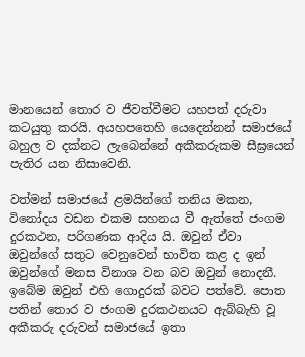මානයෙන් තොර ව ජීවත්වීමට යහපත් දරුවා කටයුතු කරයි. අයහපතෙහි යෙදෙන්නන් සමාජයේ බහුල ව දක්නට ලැබෙන්නේ අකීකරුකම සීඝ්‍රයෙන් පැතිර යන නිසාවෙනි.

වත්මන් සමාජයේ ළමයින්ගේ තනිය මකන, විනෝදය වඩන එකම සහනය වී ඇත්තේ ජංගම දුරකථන, පරිගණක ආදිය යි. ඔවුන් ඒවා ඔවුන්ගේ සතුට වෙනුවෙන් භාවිත කළ ද ඉන් ඔවුන්ගේ මනස විනාශ වන බව ඔවුන් නොදනී. ඉබේම ඔවුන් එහි ගොදුරක් බවට පත්වේ. පොත පතින් තොර ව ජංගම දුරකථනයට ඇබ්බැහි වූ අකීකරු දරුවන් සමාජයේ ඉතා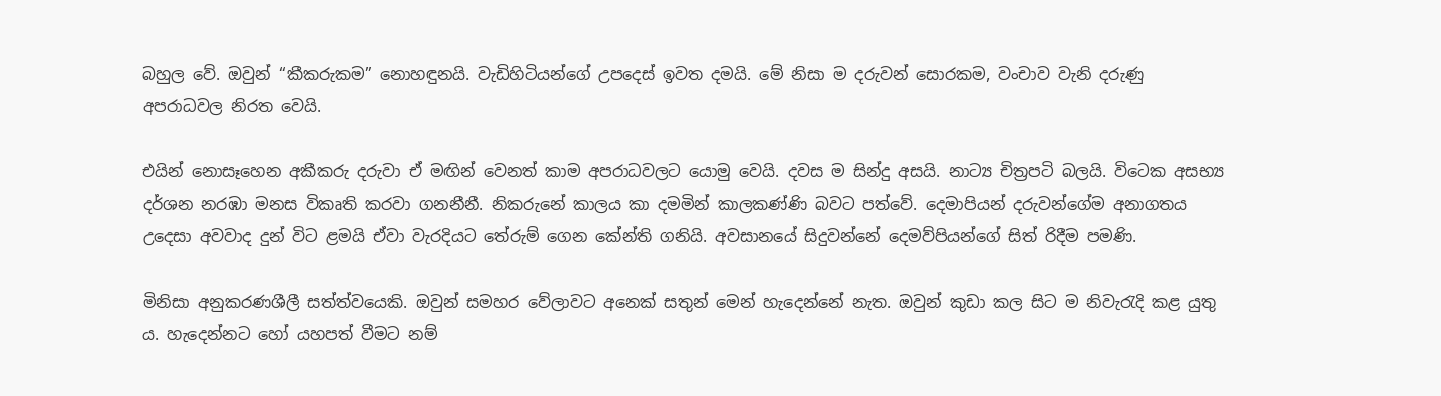බහුල වේ. ඔවුන් “කීකරුකම” නොහඳුනයි. වැඩිහිටියන්ගේ උපදෙස් ඉවත දමයි. මේ නිසා ම දරුවන් සොරකම, වංචාව වැනි දරුණු අපරාධවල නිරත වෙයි.

එයින් නොසෑහෙන අකීකරු දරුවා ඒ මඟින් වෙනත් කාම අපරාධවලට යොමු වෙයි. දවස ම සින්දු අසයි. නාට්‍ය චිත්‍රපටි බලයි. විටෙක අසභ්‍ය දර්ශන නරඹා මනස විකෘති කරවා ගනනීනී. නිකරුනේ කාලය කා දමමින් කාලකණ්ණි බවට පත්වේ. දෙමාපියන් දරුවන්ගේම අනාගතය උදෙසා අවවාද දුන් විට ළමයි ඒවා වැරදියට තේරුම් ගෙන කේන්ති ගනියි. අවසානයේ සිදුවන්නේ දෙමව්පියන්ගේ සිත් රිදීම පමණි.

මිනිසා අනුකරණශීලී සත්ත්වයෙකි. ඔවුන් සමහර වේලාවට අනෙක් සතුන් මෙන් හැදෙන්නේ නැත. ඔවුන් කුඩා කල සිට ම නිවැරැදි කළ යුතු ය. හැදෙන්නට හෝ යහපත් වීමට නම්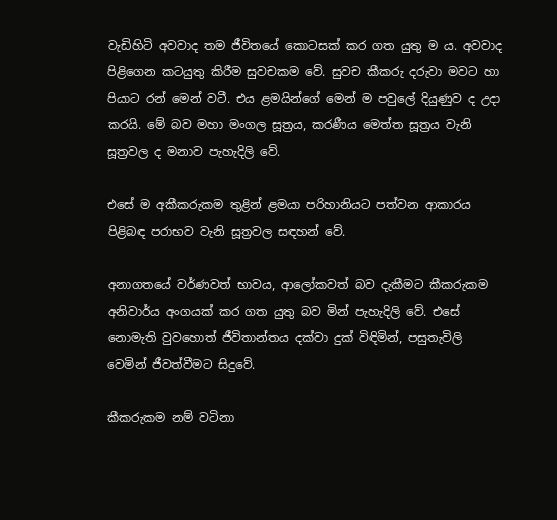වැඩිහිටි අවවාද තම ජීවිතයේ කොටසක් කර ගත යුතු ම ය. අවවාද පිළිගෙන කටයුතු කිරීම සුවචකම වේ. සුවච කීකරු දරුවා මවට හා පියාට රන් මෙන් වටී. එය ළමයින්ගේ මෙන් ම පවුලේ දියුණුව ද උදා කරයි. මේ බව මහා මංගල සූත්‍රය, කරණීය මෙත්ත සූත්‍රය වැනි සූත්‍රවල ද මනාව පැහැදිලි වේ.

එසේ ම අකීකරුකම තුළින් ළමයා පරිහානියට පත්වන ආකාරය පිළිබඳ පරාභව වැනි සූත්‍රවල සඳහන් වේ.

අනාගතයේ වර්ණවත් භාවය, ආලෝකවත් බව දැකීමට කීකරුකම අනිවාර්ය අංගයක් කර ගත යුතු බව මින් පැහැදිලි වේ. එසේ නොමැති වුවහොත් ජීවිතාන්තය දක්වා දුක් විඳිමින්, පසුතැවිලි වෙමින් ජීවත්වීමට සිදුවේ.

කීකරුකම නම් වටිනා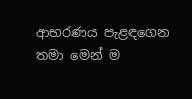ආභරණය පැළඳගෙන තමා මෙන් ම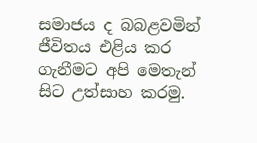සමාජය ද බබළවමින් ජීවිතය එළිය කර ගැනීමට අපි මෙතැන් සිට උත්සාහ කරමු.